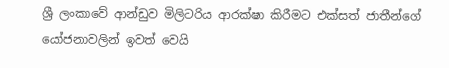ශ්‍රී ලංකාවේ ආන්ඩුව මිලිටරිය ආරක්ෂා කිරීමට එක්සත් ජාතීන්ගේ යෝජනාවලින් ඉවත් වෙයි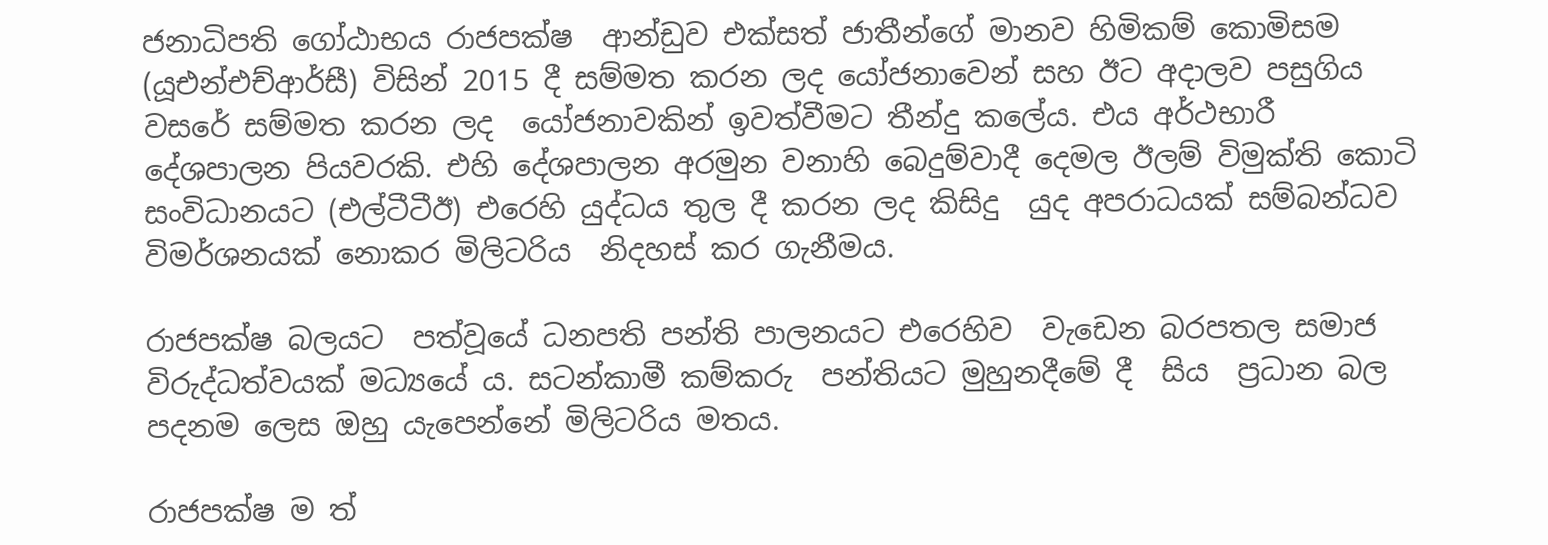ජනාධිපති ගෝඨාභය රාජපක්ෂ  ආන්ඩුව එක්සත් ජාතීන්ගේ මානව හිමිකම් කොමිසම  (යූඑන්එච්ආර්සී) විසින් 2015 දී සම්මත කරන ලද යෝජනාවෙන් සහ ඊට අදාලව පසුගිය වසරේ සම්මත කරන ලද  යෝජනාවකින් ඉවත්වීමට තීන්දු කලේය. එය අර්ථභාරී  දේශපාලන පියවරකි. එහි දේශපාලන අරමුන වනාහි බෙදුම්වාදී දෙමල ඊලම් විමුක්ති කොටි සංවිධානයට (එල්ටීටීඊ) එරෙහි යුද්ධය තුල දී කරන ලද කිසිදු  යුද අපරාධයක් සම්බන්ධව විමර්ශනයක් නොකර මිලිටරිය  නිදහස් කර ගැනීමය.

රාජපක්ෂ බලයට  පත්වූයේ ධනපති පන්ති පාලනයට එරෙහිව  වැඩෙන බරපතල සමාජ විරුද්ධත්වයක් මධ්‍යයේ ය. සටන්කාමී කම්කරු  පන්තියට මුහුනදීමේ දී  සිය  ප්‍රධාන බල පදනම ලෙස ඔහු යැපෙන්නේ මිලිටරිය මතය.

රාජපක්ෂ ම ත්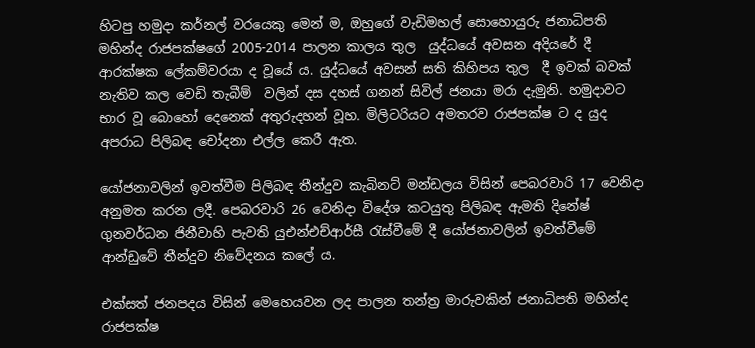හිටපු හමුදා කර්නල් වරයෙකු මෙන් ම, ඔහුගේ වැඩිමහල් සොහොයුරු ජනාධිපති මහින්ද රාජපක්ෂගේ 2005-2014 පාලන කාලය තුල  යුද්ධයේ අවසන අදියරේ දී ආරක්ෂක ලේකම්වරයා ද වූයේ ය. යුද්ධයේ අවසන් සති කිහිපය තුල  දී ඉවක් බවක් නැතිව කල වෙඩි තැබීම්  වලින් දස දහස් ගනන් සිවිල් ජනයා මරා දැමුනි. හමුදාවට භාර වූ බොහෝ දෙනෙක් අතුරුදහන් වූහ. මිලිටරියට අමතරව රාජපක්ෂ ට ද යුද අපරාධ පිලිබඳ චෝදනා එල්ල කෙරී ඇත.

යෝජනාවලින් ඉවත්වීම පිලිබඳ තීන්දුව කැබිනට් මන්ඩලය විසින් පෙබරවාරි 17 වෙනිදා අනුමත කරන ලදී. පෙබරවාරි 26 වෙනිදා විදේශ කටයුතු පිලිබඳ ඇමති දිනේෂ් ගුනවර්ධන ජිනීවාහි පැවති යුඑන්එච්ආර්සී රැස්වීමේ දී යෝජනාවලින් ඉවත්වීමේ ආන්ඩුවේ තීන්දුව නිවේදනය කලේ ය.

එක්සත් ජනපදය විසින් මෙහෙයවන ලද පාලන තන්ත්‍ර මාරුවකින් ජනාධිපති මහින්ද රාජපක්ෂ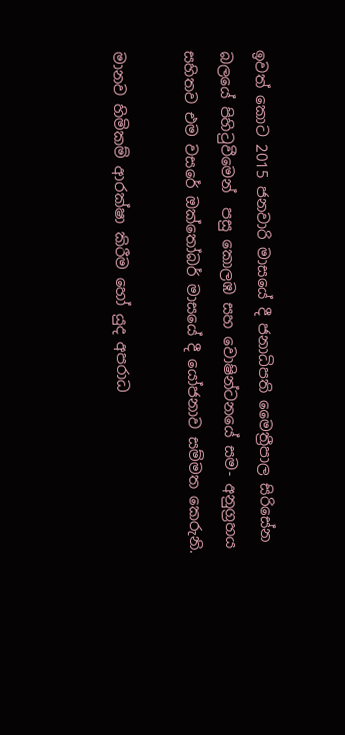ඉවත් කොට 2015 ජනවාරි මාසයේ දී ජනාධිපති මෛත්‍රීපාල සිරිසේන බලයේ පිහිටුවීමෙන්  පසු කොලඹ සහ වොෂින්ටනයේ සම- අනුග්‍රහය සහිතව එම වසරේ ඔක්තෝබර් මාසයේ දී යෝජනාව සම්මත කෙරුනි.

මානව හිමිකම් ආරක්ෂා කිරීම හෝ යුද අපරාධ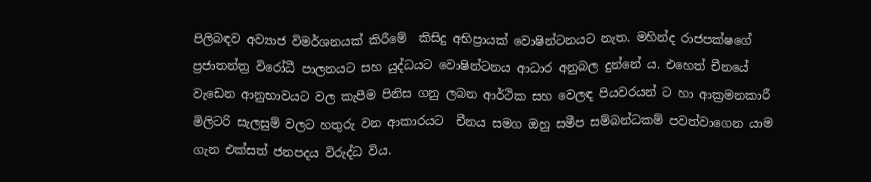පිලිබඳව අව්‍යාජ විමර්ශනයක් කිරීමේ  කිසිදු අභිප්‍රායක් වොෂින්ටනයට නැත. මහින්ද රාජපක්ෂගේ ප්‍රජාතන්ත්‍ර විරෝධී පාලනයට සහ යුද්ධයට වොෂින්ටනය ආධාර අනුබල දුන්නේ ය. එහෙත් චීනයේ වැඩෙන ආනුභාවයට වල කැපීම පිනිස ගනු ලබන ආර්ථික සහ වෙලඳ පියවරයන් ට හා ආක්‍රමනකාරී මිලිටරි සැලසුම් වලට හතුරු වන ආකාරයට  චීනය සමග ඔහු සමීප සම්බන්ධකම් පවත්වාගෙන යාම ගැන එක්සත් ජනපදය විරුද්ධ විය.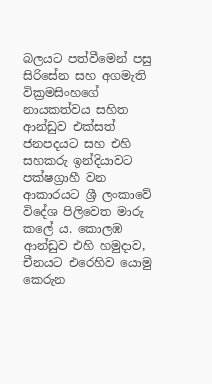බලයට පත්වීමෙන් පසු සිරිසේන සහ අගමැති වික්‍රමසිංහගේ නායකත්වය සහිත ආන්ඩුව එක්සත් ජනපදයට සහ එහි සහකරු ඉන්දියාවට පක්ෂග්‍රාහී වන ආකාරයට ශ්‍රී ලංකාවේ විදේශ පිලිවෙත මාරු කලේ ය. කොලඹ ආන්ඩුව එහි හමුදාව, චීනයට එරෙහිව යොමු කෙරුන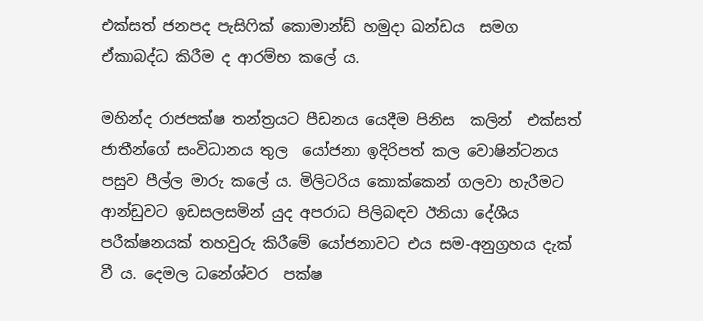එක්සත් ජනපද පැසිෆික් කොමාන්ඩ් හමුදා ඛන්ඩය  සමග ඒකාබද්ධ කිරීම ද ආරම්භ කලේ ය.

මහින්ද රාජපක්ෂ තන්ත්‍රයට පීඩනය යෙදීම පිනිස  කලින්  එක්සත් ජාතීන්ගේ සංවිධානය තුල  යෝජනා ඉදිරිපත් කල වොෂින්ටනය පසුව පීල්ල මාරු කලේ ය. මිලිටරිය කොක්කෙන් ගලවා හැරීමට  ආන්ඩුවට ඉඩසලසමින් යුද අපරාධ පිලිබඳව ඊනියා දේශීය පරීක්ෂනයක් තහවුරු කිරීමේ යෝජනාවට එය සම-අනුග්‍රහය දැක් වී ය. දෙමල ධනේශ්වර  පක්ෂ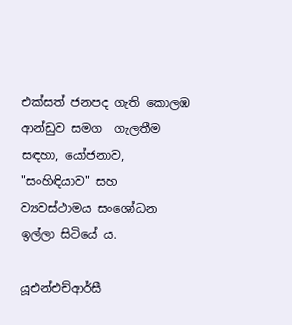එක්සත් ජනපද ගැති කොලඹ ආන්ඩුව සමග  ගැලතීම සඳහා, යෝජනාව, "සංහිඳියාව" සහ ව්‍යවස්ථාමය සංශෝධන ඉල්ලා සිටියේ ය.

යූඑන්එච්ආර්සී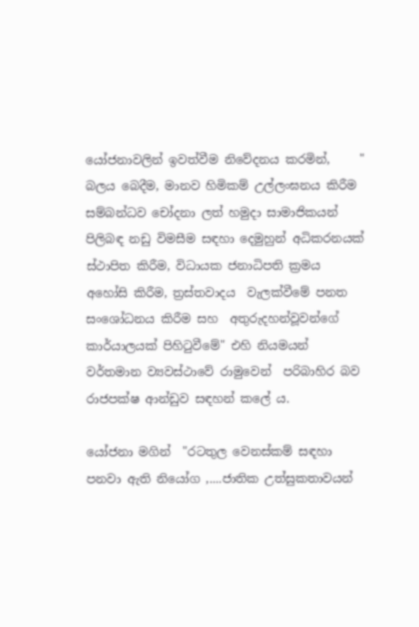යෝජනාවලින් ඉවත්වීම නිවේදනය කරමින්,     " බලය බෙදීම, මානව හිමිකම් උල්ලංඝනය කිරීම සම්බන්ධව චෝදනා ලත් හමුදා සාමාජිකයන් පිලිබඳ නඩු විමසීම සඳහා දෙමුහුන් අධිකරනයක් ස්ථාපිත කිරීම, විධායක ජනාධිපති ක්‍රමය අහෝසි කිරීම, ත්‍රස්තවාදය  වැලක්වීමේ පනත සංශෝධනය කිරීම සහ  අතුරුදහන්වූවන්ගේ කාර්යාලයක් පිහිටුවීමේ" එහි නියමයන් වර්තමාන ව්‍යවස්ථාවේ රාමුවෙන්  පරිබාහිර බව රාජපක්ෂ ආන්ඩුව සඳහන් කලේ ය.

යෝජනා මගින්  "රටතුල වෙනස්කම් සඳහා පනවා ඇති නියෝග ,....ජාතික උත්සුකතාවයන්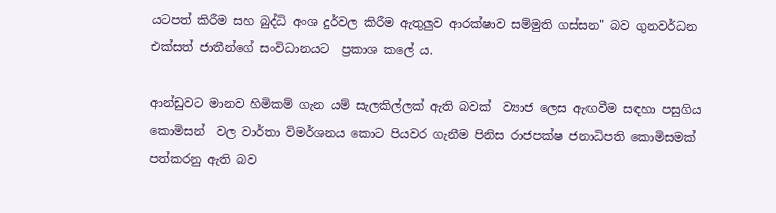යටපත් කිරීම සහ බුද්ධි අංශ දුර්වල කිරීම ඇතුලුව ආරක්ෂාව සම්මුති ගස්සන" බව ගුනවර්ධන එක්සත් ජාතීන්ගේ සංවිධානයට  ප්‍රකාශ කලේ ය.

ආන්ඩුවට මානව හිමිකම් ගැන යම් සැලකිල්ලක් ඇති බවක්  ව්‍යාජ ලෙස ඇඟවීම සඳහා පසුගිය කොමිසන්  වල වාර්තා විමර්ශනය කොට පියවර ගැනීම පිනිස රාජපක්ෂ ජනාධිපති කොමිසමක් පත්කරනු ඇති බව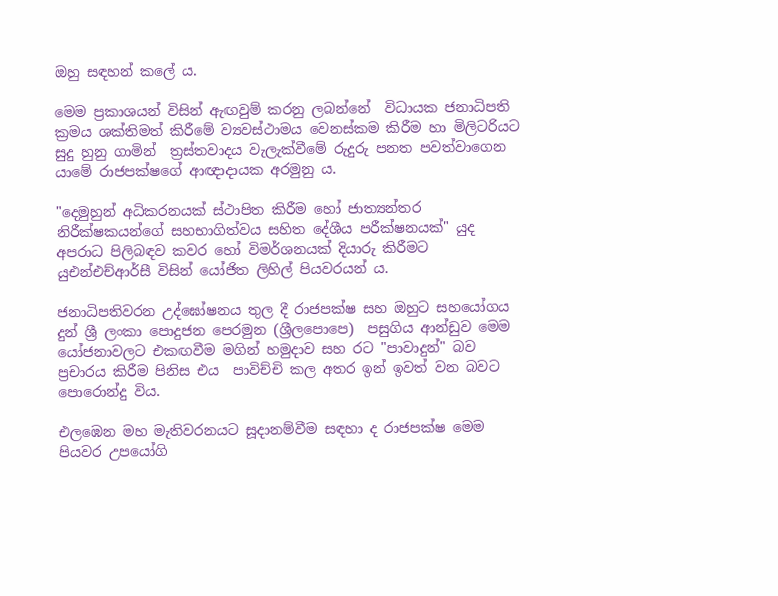ඔහු සඳහන් කලේ ය.

මෙම ප්‍රකාශයන් විසින් ඇඟවුම් කරනු ලබන්නේ  විධායක ජනාධිපති ක්‍රමය ශක්තිමත් කිරීමේ ව්‍යවස්ථාමය වෙනස්කම කිරීම හා මිලිටරියට සුදු හුනු ගාමින්  ත්‍රස්තවාදය වැලැක්වීමේ රුදුරු පනත පවත්වාගෙන යාමේ රාජපක්ෂගේ ආඥාදායක අරමුනු ය.

"දෙමුහුන් අධිකරනයක් ස්ථාපිත කිරීම හෝ ජාත්‍යන්තර නිරීක්ෂකයන්ගේ සහභාගිත්වය සහිත දේශීය පරීක්ෂනයක්" යුද අපරාධ පිලිබඳව කවර හෝ විමර්ශනයක් දියාරු කිරීමට යුඑන්එච්ආර්සී විසින් යෝජිත ලිහිල් පියවරයන් ය.

ජනාධිපතිවරන උද්ඝෝෂනය තුල දී රාජපක්ෂ සහ ඔහුට සහයෝගය දුන් ශ්‍රී ලංකා පොදුජන පෙරමුන (ශ්‍රීලපොපෙ)  පසුගිය ආන්ඩුව මෙම යෝජනාවලට එකඟවීම මගින් හමුදාව සහ රට "පාවාදුන්" බව ප්‍රචාරය කිරීම පිනිස එය  පාවිච්චි කල අතර ඉන් ඉවත් වන බවට පොරොන්දු විය.

එලඹෙන මහ මැතිවරනයට සූදානම්වීම සඳහා ද රාජපක්ෂ මෙම පියවර උපයෝගි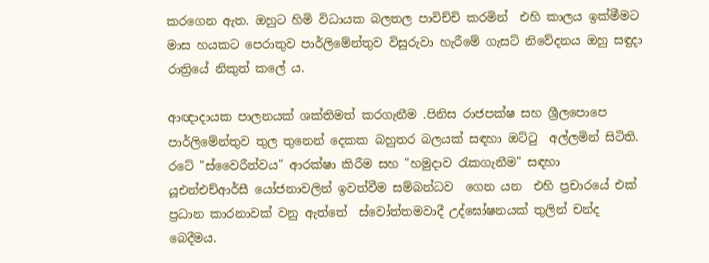කරගෙන ඇත. ඔහුට හිමි විධායක බලතල පාවිච්චි කරමින්  එහි කාලය ඉක්මීමට මාස හයකට පෙරාතුව පාර්ලිමේන්තුව විසුරුවා හැරීමේ ගැසට් නිවේදනය ඔහු සඳුදා රාත්‍රියේ නිකුත් කලේ ය.

ආඥාදායක පාලනයක් ශක්තිමත් කරගැනීම .පිනිස රාජපක්ෂ සහ ශ්‍රීලපොපෙ පාර්ලිමේන්තුව තුල තුනෙන් දෙකක බහුතර බලයක් සඳහා ඔට්ටු  අල්ලමින් සිටිති. රටේ "ස්වෛරීත්වය" ආරක්ෂා කිරීම සහ "හමුදාව රැකගැනීම" සඳහා  යූඑන්එච්ආර්සී යෝජනාවලින් ඉවත්වීම සම්බන්ධව  ගෙන යන  එහි ප්‍රචාරයේ එක් ප්‍රධාන කාරනාවක් වනු ඇත්තේ  ස්වෝත්තමවාදී උද්ඝෝෂනයක් තුලින් චන්ද බෙදීමය.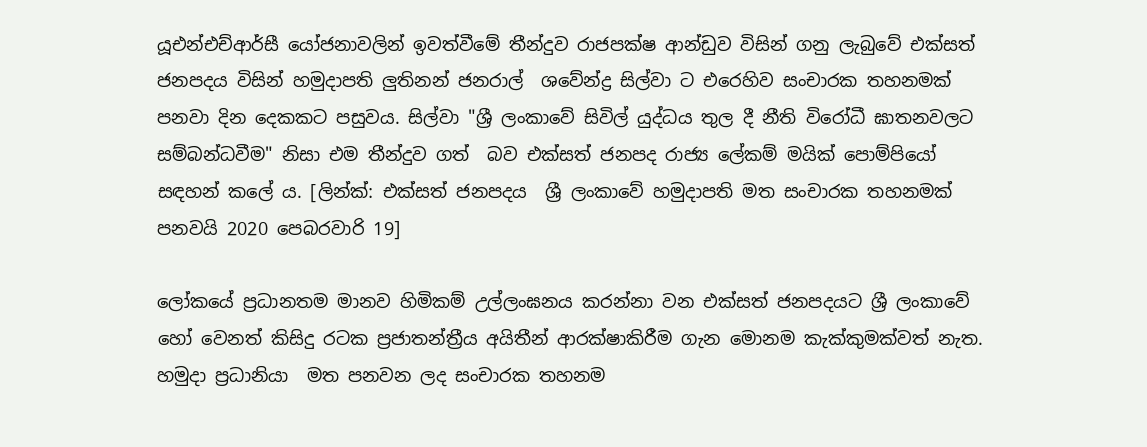යූඑන්එච්ආර්සී යෝජනාවලින් ඉවත්වීමේ තීන්දුව රාජපක්ෂ ආන්ඩුව විසින් ගනු ලැබුවේ එක්සත් ජනපදය විසින් හමුදාපති ලුතිනන් ජනරාල්  ශවේන්ද්‍ර සිල්වා ට එරෙහිව සංචාරක තහනමක් පනවා දින දෙකකට පසුවය. සිල්වා "ශ්‍රී ලංකාවේ සිවිල් යුද්ධය තුල දී නීති විරෝධී ඝාතනවලට සම්බන්ධවීම" නිසා එම තීන්දුව ගත්  බව එක්සත් ජනපද රාජ්‍ය ලේකම් මයික් පොම්පියෝ සඳහන් කලේ ය. [ලින්ක්: එක්සත් ජනපදය  ශ්‍රී ලංකාවේ හමුදාපති මත සංචාරක තහනමක් පනවයි 2020 පෙබරවාරි 19]

ලෝකයේ ප්‍රධානතම මානව හිමිකම් උල්ලංඝනය කරන්නා වන එක්සත් ජනපදයට ශ්‍රී ලංකාවේ හෝ වෙනත් කිසිදු රටක ප්‍රජාතන්ත්‍රීය අයිතීන් ආරක්ෂාකිරීම ගැන මොනම කැක්කුමක්වත් නැත. හමුදා ප්‍රධානියා  මත පනවන ලද සංචාරක තහනම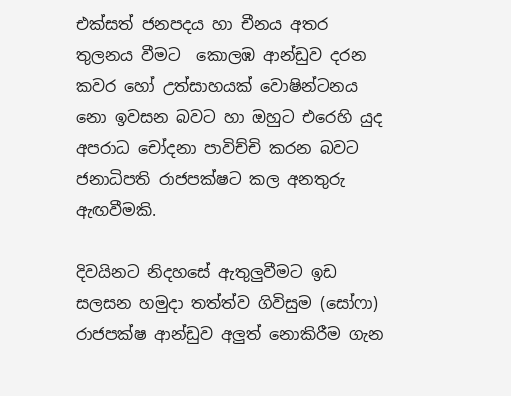එක්සත් ජනපදය හා චීනය අතර තුලනය වීමට  කොලඹ ආන්ඩුව දරන කවර හෝ උත්සාහයක් වොෂින්ටනය නො ඉවසන බවට හා ඔහුට එරෙහි යුද අපරාධ චෝදනා පාවිච්චි කරන බවට ජනාධිපති රාජපක්ෂට කල අනතුරු ඇඟවීමකි.

දිවයිනට නිදහසේ ඇතුලුවීමට ඉඩ සලසන හමුදා තත්ත්ව ගිවිසුම (සෝෆා)  රාජපක්ෂ ආන්ඩුව අලුත් නොකිරීම ගැන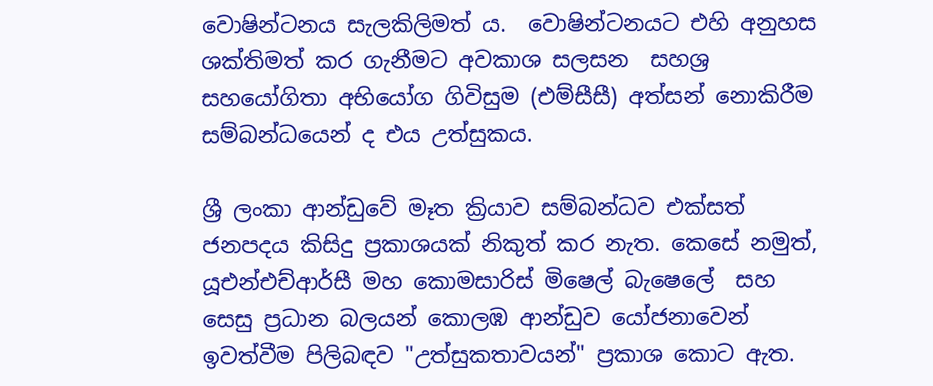වොෂින්ටනය සැලකිලිමත් ය.  වොෂින්ටනයට එහි අනුහස ශක්තිමත් කර ගැනීමට අවකාශ සලසන  සහශ්‍ර  සහයෝගිතා අභියෝග ගිවිසුම (එම්සීසී) අත්සන් නොකිරීම සම්බන්ධයෙන් ද එය උත්සුකය.

ශ්‍රී ලංකා ආන්ඩුවේ මෑත ක්‍රියාව සම්බන්ධව එක්සත් ජනපදය කිසිදු ප්‍රකාශයක් නිකුත් කර නැත. කෙසේ නමුත්, යූඑන්එච්ආර්සී මහ කොමසාරිස් මිෂෙල් බැෂෙලේ  සහ සෙසු ප්‍රධාන බලයන් කොලඹ ආන්ඩුව යෝජනාවෙන් ඉවත්වීම පිලිබඳව "උත්සුකතාවයන්" ප්‍රකාශ කොට ඇත.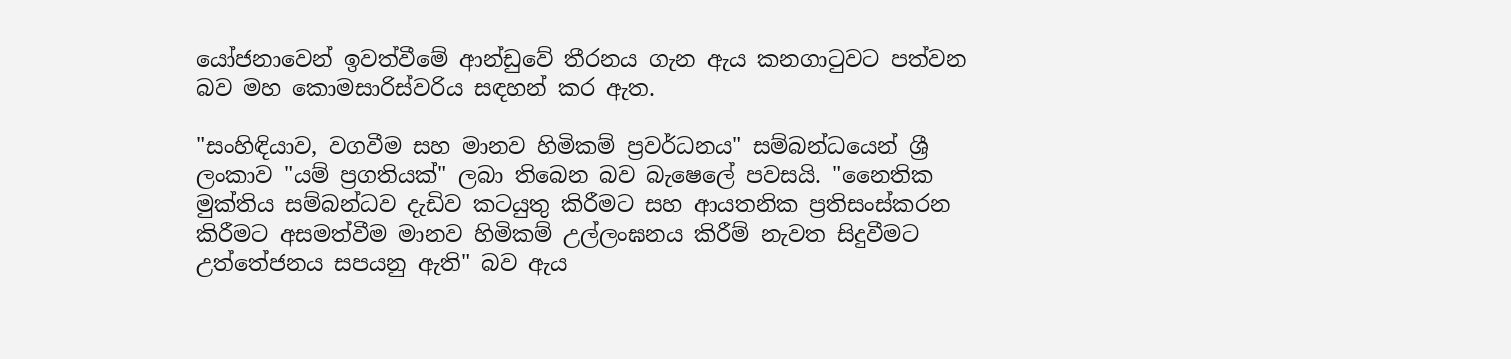යෝජනාවෙන් ඉවත්වීමේ ආන්ඩුවේ තීරනය ගැන ඇය කනගාටුවට පත්වන බව මහ කොමසාරිස්වරිය සඳහන් කර ඇත.

"සංහිඳියාව, වගවීම සහ මානව හිමිකම් ප්‍රවර්ධනය" සම්බන්ධයෙන් ශ්‍රී ලංකාව "යම් ප්‍රගතියක්" ලබා තිබෙන බව බැෂෙලේ පවසයි. "නෛතික මුක්තිය සම්බන්ධව දැඩිව කටයුතු කිරීමට සහ ආයතනික ප්‍රතිසංස්කරන කිරීමට අසමත්වීම මානව හිමිකම් උල්ලංඝනය කිරීම් නැවත සිදුවීමට උත්තේජනය සපයනු ඇති" බව ඇය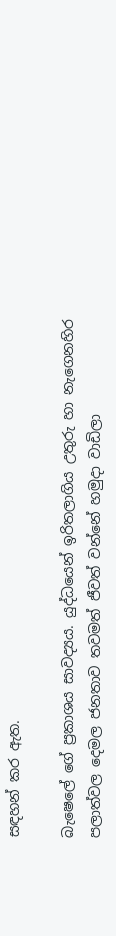සඳහන් කර ඇත.

බැෂෙලේ ගේ ප්‍රකාශය සාවද්‍යය. යුද්ධයෙන් ඉරිතලාගිය උතුරු හා නැගෙනහිර පලාත්වල දෙමල ජනතාව තවමත් ජීවත් වන්නේ හමුදා වාඩිලා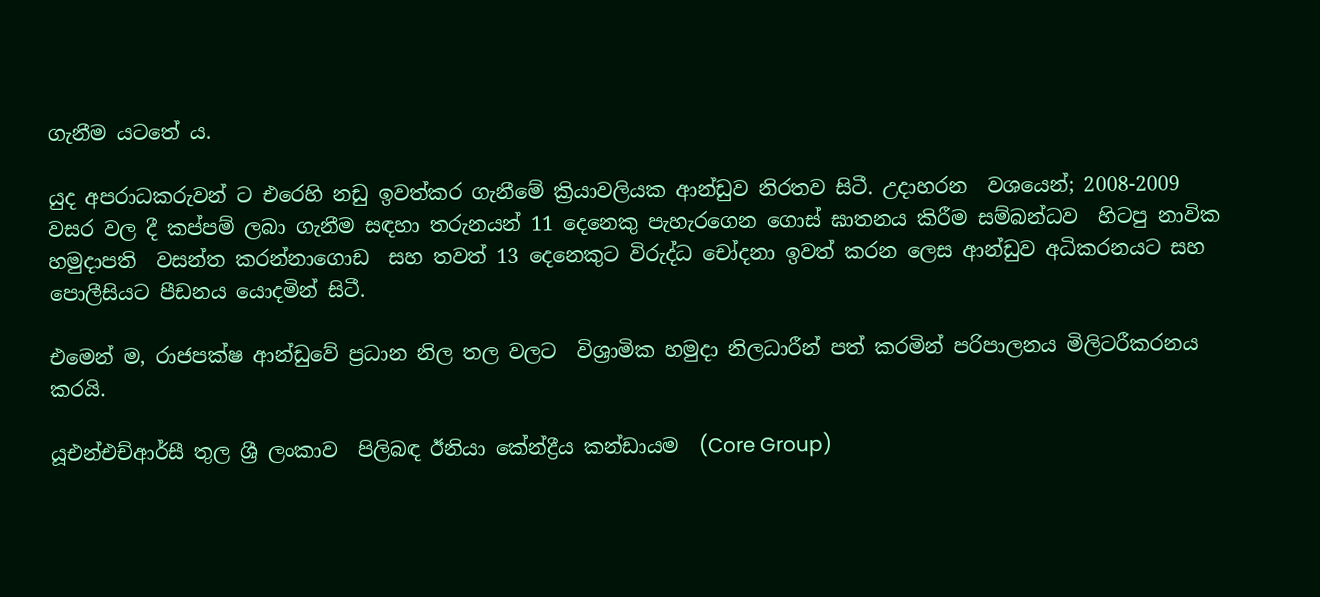ගැනීම යටතේ ය.

යුද අපරාධකරුවන් ට එරෙහි නඩු ඉවත්කර ගැනීමේ ක්‍රියාවලියක ආන්ඩුව නිරතව සිටී. උදාහරන  වශයෙන්; 2008-2009 වසර වල දී කප්පම් ලබා ගැනීම සඳහා තරුනයන් 11 දෙනෙකු පැහැරගෙන ගොස් ඝාතනය කිරීම සම්බන්ධව  හිටපු නාවික හමුදාපති  වසන්ත කරන්නාගොඩ  සහ තවත් 13 දෙනෙකුට විරුද්ධ චෝදනා ඉවත් කරන ලෙස ආන්ඩුව අධිකරනයට සහ පොලීසියට පීඩනය යොදමින් සිටී.

එමෙන් ම, රාජපක්ෂ ආන්ඩුවේ ප්‍රධාන නිල තල වලට  වි‍ශ්‍රාමික හමුදා නිලධාරීන් පත් කරමින් පරිපාලනය මිලිටරීකරනය කරයි.

යූඑන්එච්ආර්සී තුල ශ්‍රී ලංකාව  පිලිබඳ ඊනියා කේන්ද්‍රීය කන්ඩායම  (Core Group)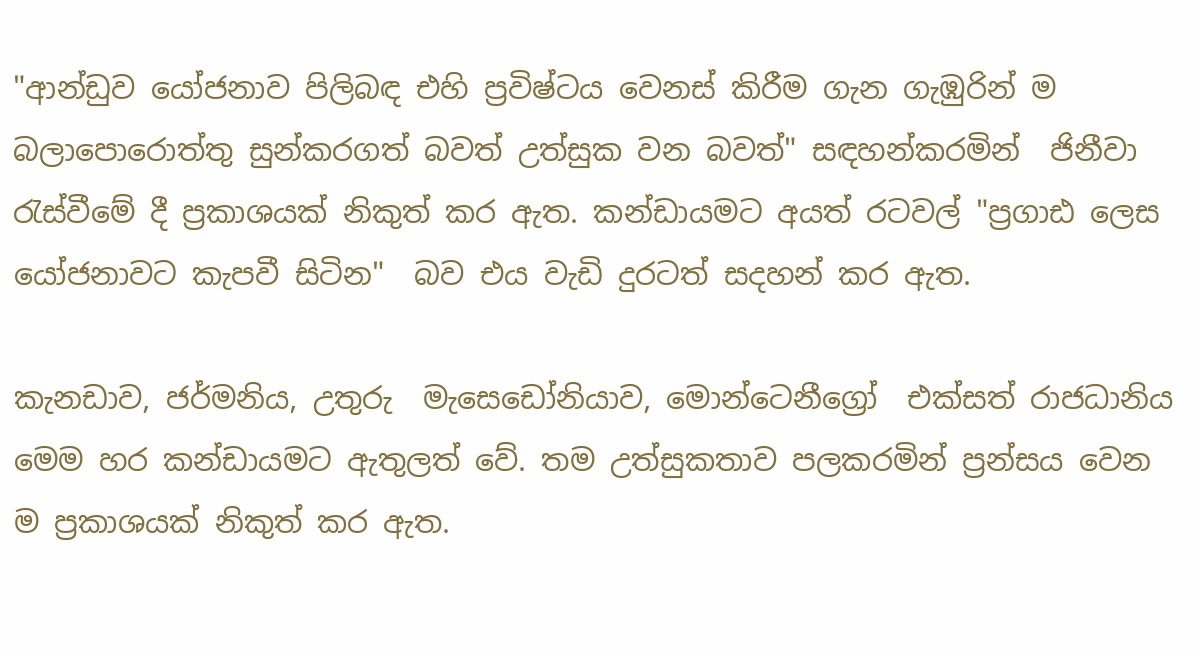"ආන්ඩුව යෝජනාව පිලිබඳ එහි ප්‍රවිෂ්ටය වෙනස් කිරීම ගැන ගැඹුරින් ම බලාපොරොත්තු සුන්කරගත් බවත් උත්සුක වන බවත්" සඳහන්කරමින්  ජිනීවා රැස්වීමේ දී ප්‍රකාශයක් නිකුත් කර ඇත. කන්ඩායමට අයත් රටවල් "ප්‍ර‍ගාඪ ලෙස යෝජනාවට කැපවී සිටින"  බව එය වැඩි දුරටත් සදහන් කර ඇත.

කැනඩාව, ජර්මනිය, උතුරු  මැසෙඩෝනියාව, මොන්ටෙනීග්‍රෝ  එක්සත් රාජධානිය මෙම හර කන්ඩායමට ඇතුලත් වේ. තම උත්සුකතාව පලකරමින් ප්‍රන්සය වෙන ම ප්‍රකාශයක් නිකුත් කර ඇත.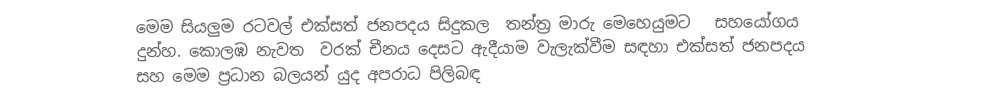මෙම සියලුම රටවල් එක්සත් ජනපදය සිදුකල  තන්ත්‍ර මාරු මෙහෙයුමට   සහයෝගය දුන්හ. කොලඹ නැවත  වරක් චීනය දෙසට ඇදීයාම වැලැක්වීම සඳහා එක්සත් ජනපදය සහ මෙම ප්‍රධාන බලයන් යුද අපරාධ පිලිබඳ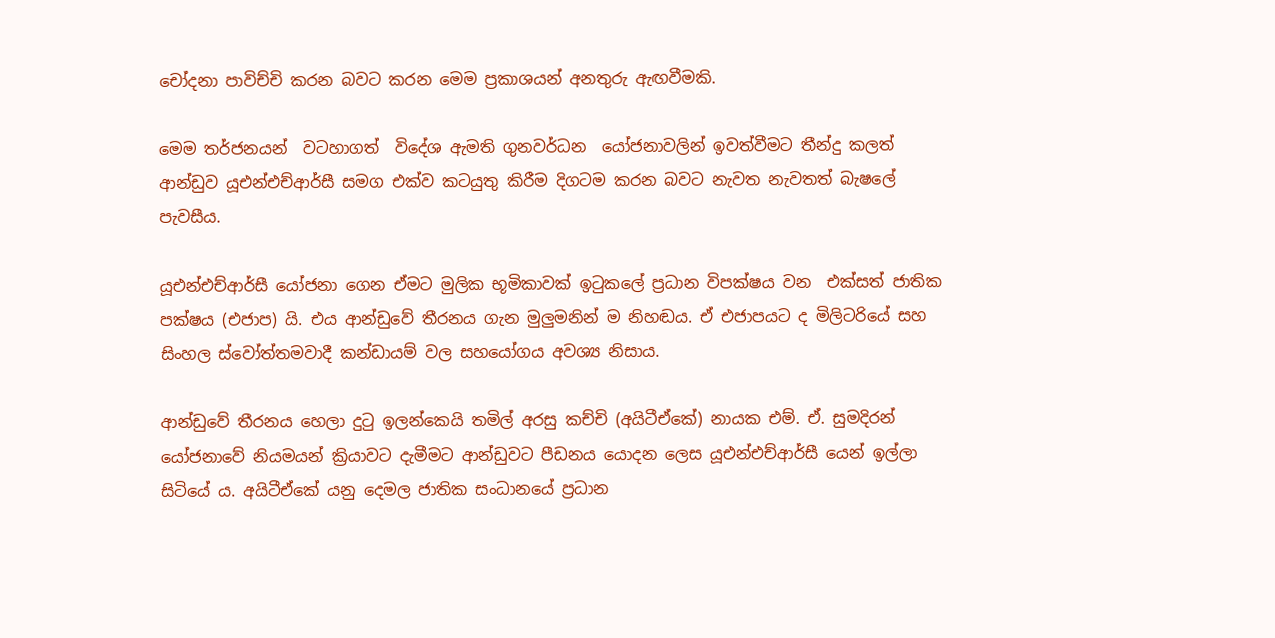චෝදනා පාවිච්චි කරන බවට කරන මෙම ප්‍රකාශයන් අනතුරු ඇඟවීමකි.

මෙම තර්ජනයන්  වටහාගත්  විදේශ ඇමති ගුනවර්ධන  යෝජනාවලින් ඉවත්වීමට තීන්දු කලත් ආන්ඩුව යූඑන්එච්ආර්සී සමග එක්ව කටයුතු කිරීම දිගටම කරන බවට නැවත නැවතත් බැෂලේ  පැවසීය.

යූඑන්එච්ආර්සී යෝජනා ගෙන ඒමට මුලික භූමිකාවක් ඉටුකලේ ප්‍රධාන විපක්ෂය වන  එක්සත් ජාතික පක්ෂය (එජාප) යි. එය ආන්ඩුවේ තීරනය ගැන මුලුමනින් ම නිහඬය. ඒ එජාපයට ද මිලිටරියේ සහ සිංහල ස්වෝත්තමවාදී කන්ඩායම් වල සහයෝගය අවශ්‍ය නිසාය.

ආන්ඩුවේ තීරනය හෙලා දුටු ඉලන්කෙයි තමිල් අරසු කච්චි (අයිටීඒකේ) නායක එම්. ඒ. සුමදිරන් යෝජනාවේ නියමයන් ක්‍රියාවට දැමීමට ආන්ඩුවට පීඩනය යොදන ලෙස යූඑන්එච්ආර්සී යෙන් ඉල්ලා සිටියේ ය. අයිටීඒකේ යනු දෙමල ජාතික සංධානයේ ප්‍රධාන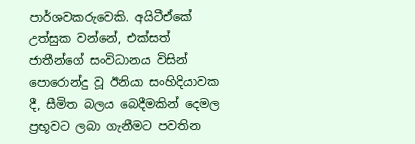පාර්ශවකරුවෙකි. අයිටීඒකේ උත්සුක වන්නේ, එක්සත් ජාතීන්ගේ සංවිධානය විසින් පොරොන්දු වූ ඊනියා සංහිදියාවක දී, සීමිත බලය බෙදීමකින් දෙමල ප්‍රභූවට ලබා ගැනීමට පවතින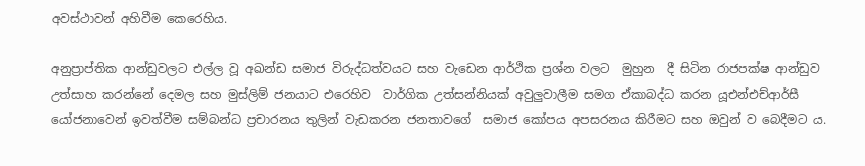අවස්ථාවන් අහිවීම කෙරෙහිය.

අනුප්‍රාප්තික ආන්ඩුවලට එල්ල වූ අඛන්ඩ සමාජ විරුද්ධත්වයට සහ වැඩෙන ආර්ථික ප්‍රශ්න වලට  මුහුන  දී සිටින රාජපක්ෂ ආන්ඩුව උත්සාහ කරන්නේ දෙමල සහ මුස්ලිම් ජනයාට එරෙහිව  වාර්ගික උත්සන්නියක් අවුලුවාලීම සමග ඒකාබද්ධ කරන යූඑන්එච්ආර්සී යෝජනාවෙන් ඉවත්වීම සම්බන්ධ ප්‍රචාරනය තුලින් වැඩකරන ජනතාවගේ  සමාජ කෝපය අපසරනය කිරීමට සහ ඔවුන් ව බෙදීමට ය.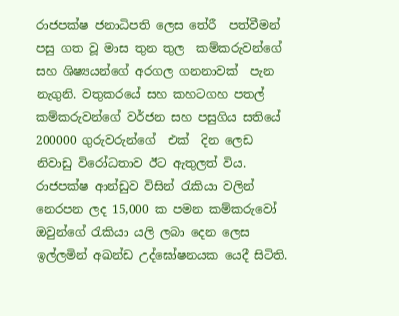රාජපක්ෂ ජනාධිපති ලෙස තේරී  පත්වීමන් පසු ගත වූ මාස තුන තුල  කම්කරුවන්ගේ සහ ශිෂ්‍යයන්ගේ අරගල ගනනාවක්  පැන නැගුනි. වතුකරයේ සහ කහටගහ පතල් කම්කරුවන්ගේ වර්ජන සහ පසුගිය සතියේ 200000 ගුරුවරුන්ගේ  එක්  දින ලෙඩ නිවාඩු විරෝධතාව ඊට ඇතුලත් විය. රාජපක්ෂ ආන්ඩුව විසින් රැකියා වලින් නෙරපන ලද 15,000 ක පමන කම්කරුවෝ ඔවුන්ගේ රැකියා යලි ලබා දෙන ලෙස ඉල්ලමින් අඛන්ඩ උද්ඝෝෂනයක යෙදී සිටිති.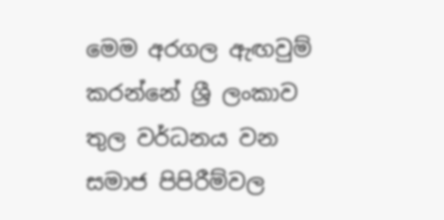මෙම අරගල ඇඟවුම් කරන්නේ ශ්‍රී ලංකාව තුල වර්ධනය වන සමාජ පිපිරීම්වල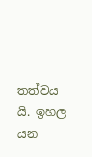තත්වය යි. ඉහල යන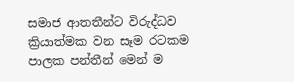සමාජ ආතතීන්ට විරුද්ධව ක්‍රියාත්මක වන සෑම රටකම පාලක පන්තීන් මෙන් ම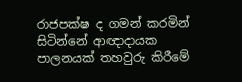රාජපක්ෂ ද ගමන් කරමින් සිටින්නේ ආඥාදායක පාලනයක් තහවුරු කිරීමේ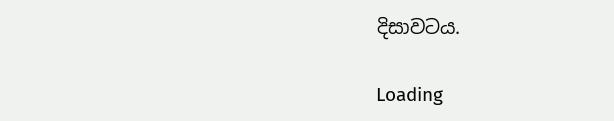දිසාවටය.

Loading